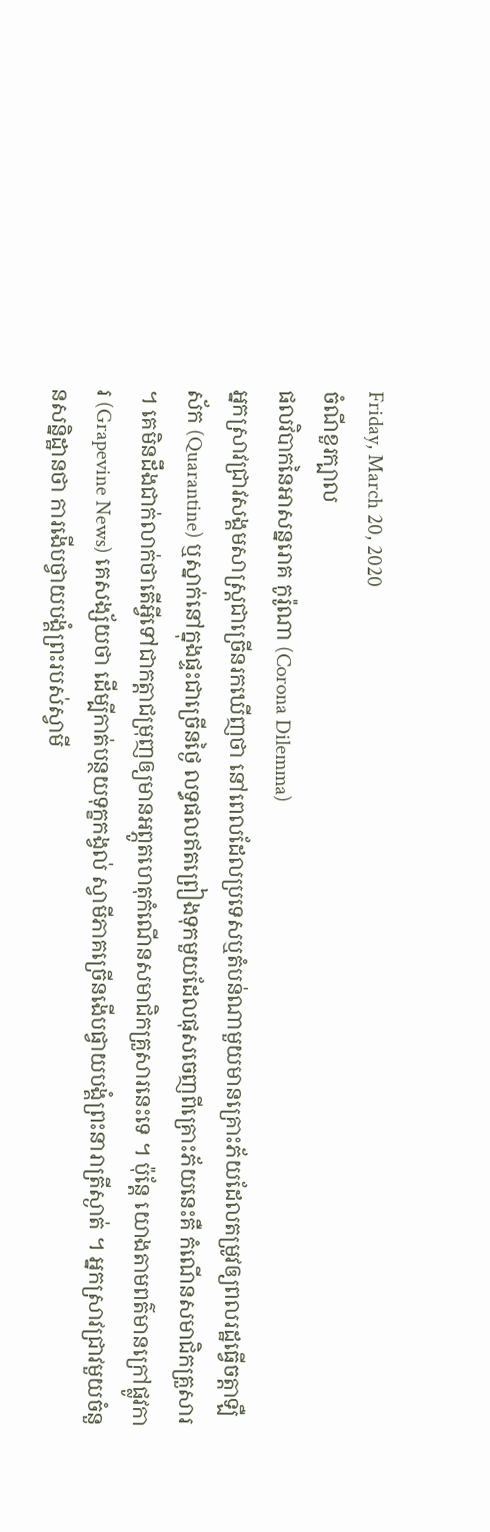Friday, March 20, 2020
ចំណីខួរក្បាល
ផលវិបាកនៃអាសន្នរោគ កូរ៉ូណា (Corona Dilemma)
អ្នកស្រាវជ្រាវសង្គមសាស្ត្រជាច្រើនរកឃើញថា នៅពេលដែលប្រទេសឬតំបន់ណាមួយមានគ្រោះភ័យដែលតម្រូវឲ្យពលរដ្ឋធ្វើចត្តាឡឺស័ក (Quarantine) ឬស្នាក់នៅក្នុងផ្ទះជាច្រើនថ្ងៃ លទ្ធផលឥតព្រៀងទុកមួយដែលផុសចេញពីគ្រោះភ័យនេះគឺ កំណើនសមាជិកគ្រួសារ ។ គេមិនដឹងជាក់លាក់ថាតើអ្វីទៅជាកត្តាជម្រុញឲ្យមានអព្ភូតហេតុកំណើនសមាជិកគ្រួសារនេះទេ ។ ប៉ុន្តែ យោងតាមពត៌មានក្រៅផ្លូវការ (Grapevine News) គេសង្ស័យថា ដើម្បីកាត់បន្ថយទុក្ខកង្វល់ ស្វាមីភាគច្រើនងើបផ្វាយបង្គំព្រះនារាត្រីស្ងាត់ ។ អ្នកស្រាវជ្រាវមួយចំនួនសន្និដ្ឋានថា ការងើបថ្វាយបង្គំព្រះរបស់ស្វាមី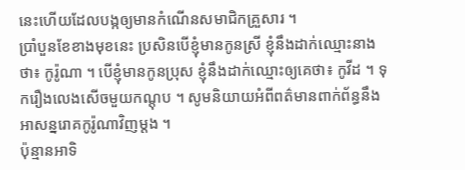នេះហើយដែលបង្កឲ្យមានកំណើនសមាជិកគ្រួសារ ។
ប្រាំបួនខែខាងមុខនេះ ប្រសិនបើខ្ញុំមានកូនស្រី ខ្ញុំនឹងដាក់ឈ្មោះនាងថា៖ កូរ៉ូណា ។ បើខ្ញុំមានកូនប្រុស ខ្ញុំនឹងដាក់ឈ្មោះឲ្យគេថា៖ កូវីដ ។ ទុករឿងលេងសើចមួយកណ្តុប ។ សូមនិយាយអំពីពត៌មានពាក់ព័ន្ធនឹងអាសន្នរោគកូរ៉ូណាវិញម្តង ។
ប៉ុន្មានអាទិ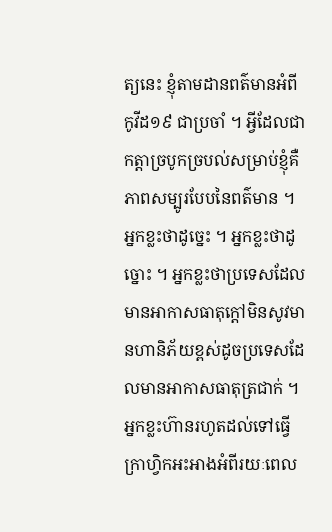ត្យនេះ ខ្ញុំតាមដានពត៌មានអំពី កូវីដ១៩ ជាប្រចាំ ។ អ្វីដែលជាកត្តាច្របូកច្របល់សម្រាប់ខ្ញុំគឺភាពសម្បូរបែបនៃពត៌មាន ។ អ្នកខ្លះថាដូច្នេះ ។ អ្នកខ្លះថាដូច្នោះ ។ អ្នកខ្លះថាប្រទេសដែលមានអាកាសធាតុក្តៅមិនសូវមានហានិភ័យខ្ពស់ដូចប្រទេសដែលមានអាកាសធាតុត្រជាក់ ។ អ្នកខ្លះហ៊ានរហូតដល់ទៅធ្វើក្រាហ្វិកអះអាងអំពីរយៈពេល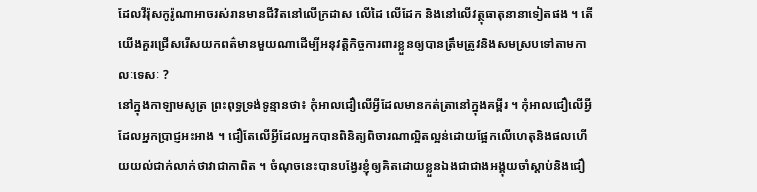ដែលវីរ៉ុសកូរ៉ូណាអាចរស់រានមានជីវិតនៅលើក្រដាស លើដៃ លើដែក និងនៅលើវត្ថុធាតុនានាទៀតផង ។ តើយើងគួរជ្រើសរើសយកពត៌មានមួយណាដើម្បីអនុវត្តិកិច្ចការពារខ្លួនឲ្យបានត្រឹមត្រូវនិងសមស្របទៅតាមកាលៈទេសៈ ?
នៅក្នុងកាឡាមសូត្រ ព្រះពុទ្ធទ្រង់ទូន្មានថា៖ កុំអាលជឿលើអ្វីដែលមានកត់ត្រានៅក្នុងគម្ពីរ ។ កុំអាលជឿលើអ្វីដែលអ្នកប្រាជ្ញអះអាង ។ ជឿតែលើអ្វីដែលអ្នកបានពិនិត្យពិចារណាល្អិតល្អន់ដោយផ្អែកលើហេតុនិងផលហើយយល់ជាក់លាក់ថាវាជាកាពិត ។ ចំណុចនេះបានបង្វែរខ្ញុំឲ្យគិតដោយខ្លួនឯងជាជាងអង្គុយចាំស្តាប់និងជឿ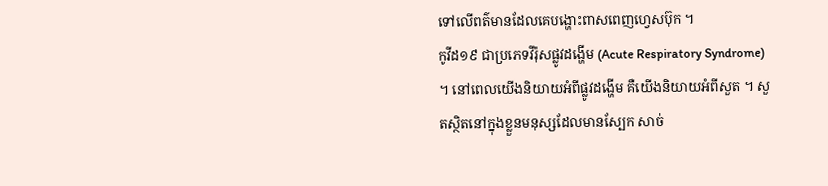ទៅលើពត៌មានដែលគេបង្ហោះពាសពេញហ្វេសប៊ុក ។
កូវីដ១៩ ជាប្រភេទវីរ៉ុសផ្លូវដង្ហើម (Acute Respiratory Syndrome) ។ នៅពេលយើងនិយាយអំពីផ្លូវដង្ហើម គឺយើងនិយាយអំពីសួត ។ សួតស្ថិតនៅក្នុងខ្លួនមនុស្សដែលមានស្បែក សាច់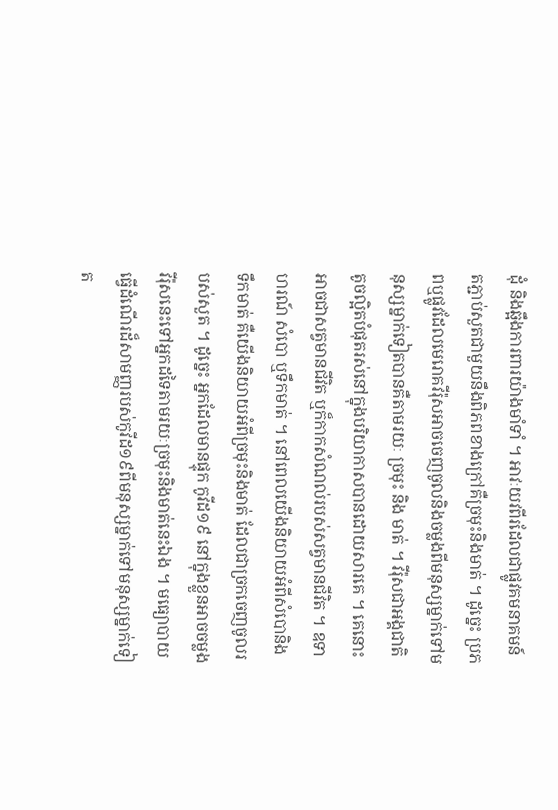ដុំ និងឆ្អឹងការពារយ៉ាងមាំទាំ ។ អាវៈយវពីរដែលជាផ្លូវគមនាគមន៍តភ្ជាប់សួតជាមួយនឹងពិភពខាងក្រៅគឺច្រមុះនិងមាត់ ។ ដូច្នេះ ប្រភពឬផ្លូវដែលមេរោគវីរ៉ុសអាចចេញចូលនិងចម្លងពីមនុស្សម្នាក់ទៅមនុស្សម្នាក់ទៀតបានគឺតាមរយៈ ច្រមុះ និង មាត់ ។ វីរ៉ុសជាអង្គជាតិតូចល្អិតបំផុតរស់នៅក្នុងបរិយាកាសបានដោយសារគេ ។ គេនោះអាចជាសត្វមានជីវិត ឬក៏កាកសំណល់របស់សត្វមានជីវិត ។ ឧទាហរណ៍ សំបោ ឬទឹកមាត់ ។ នៅពេលយើងនិយាយអំពីសំបោនិងទឹកមាត់ គឺយើងនិយាយអំពីច្រមុះនិងមាត់ ដែលជាច្រកចេញចូលរបស់សួត ។ ដូច្នេះ អ្នកដែលមានផ្ទុក កូវីដ១៩ នៅក្នុងខ្លួនអាចចម្លងវីរ៉ុសនេះទៅអ្នកដទៃតាមរយៈច្រមុះនិងមាត់នេះឯង ។ មធ្យោបាយធ្វើដំណើរដ៏សាមញ្ញរបស់កូវីដ១៩ពីមនុស្សម្នាក់ទៅមនុស្សម្នាក់ទៀត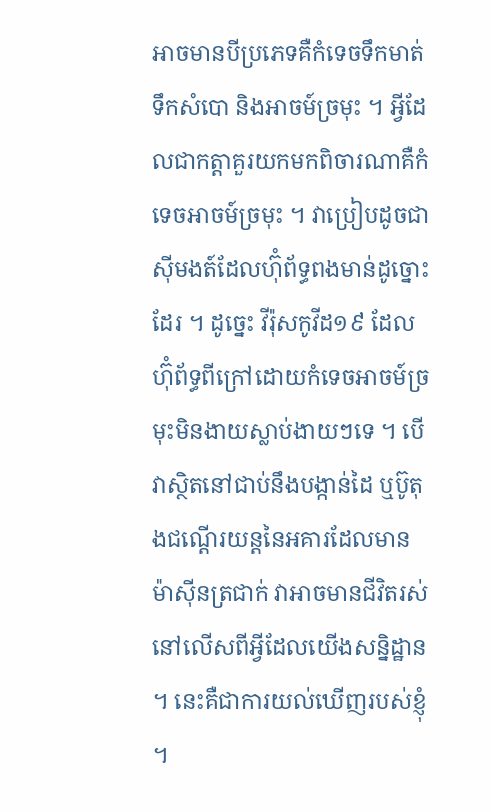អាចមានបីប្រភេទគឺកំទេចទឹកមាត់ ទឹកសំបោ និងអាចម៍ច្រមុះ ។ អ្វីដែលជាកត្តាគួរយកមកពិចារណាគឺកំទេចអាចម៍ច្រមុះ ។ វាប្រៀបដូចជាសុីមងត៍ដែលហ៊ុំព័ទ្ធពងមាន់ដូច្នោះដែរ ។ ដូច្នេះ វីរ៉ុសកូវីដ១៩ ដែលហ៊ុំព័ទ្ធពីក្រៅដោយកំទេចអាចម៍ច្រមុះមិនងាយស្លាប់ងាយៗទេ ។ បើវាស្ថិតនៅជាប់នឹងបង្កាន់ដៃ ឬប៊ូតុងជណ្តើរយន្តនៃអគារដែលមានម៉ាសុីនត្រជាក់ វាអាចមានជីវិតរស់នៅលើសពីអ្វីដែលយើងសន្និដ្ឋាន ។ នេះគឺជាការយល់ឃើញរបស់ខ្ញុំ ។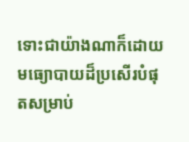ទោះជាយ៉ាងណាក៏ដោយ មធ្យោបាយដ៏ប្រសើរបំផុតសម្រាប់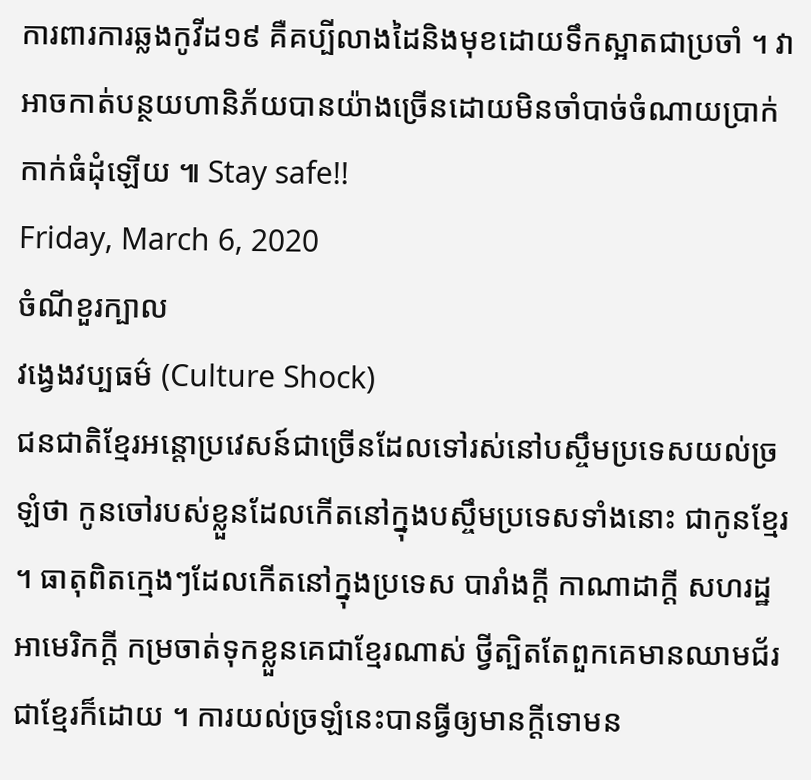ការពារការឆ្លងកូវីដ១៩ គឺគប្បីលាងដៃនិងមុខដោយទឹកស្អាតជាប្រចាំ ។ វាអាចកាត់បន្ថយហានិភ័យបានយ៉ាងច្រើនដោយមិនចាំបាច់ចំណាយប្រាក់កាក់ធំដុំឡើយ ៕ Stay safe!!
Friday, March 6, 2020
ចំណីខួរក្បាល
វង្វេងវប្បធម៌ (Culture Shock)
ជនជាតិខ្មែរអន្តោប្រវេសន៍ជាច្រើនដែលទៅរស់នៅបស្ចឹមប្រទេសយល់ច្រឡំថា កូនចៅរបស់ខ្លួនដែលកើតនៅក្នុងបស្ចឹមប្រទេសទាំងនោះ ជាកូនខ្មែរ ។ ធាតុពិតក្មេងៗដែលកើតនៅក្នុងប្រទេស បារាំងក្តី កាណាដាក្តី សហរដ្ឋអាមេរិកក្តី កម្រចាត់ទុកខ្លួនគេជាខ្មែរណាស់ ថ្វីត្បិតតែពួកគេមានឈាមជ័រជាខ្មែរក៏ដោយ ។ ការយល់ច្រឡំនេះបានធ្វីឲ្យមានក្តីទោមន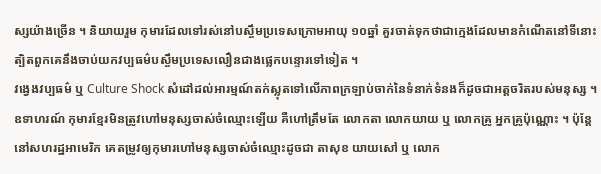ស្សយ៉ាងច្រើន ។ និយាយរួម កុមារដែលទៅរស់នៅបស្ចឹមប្រទេសក្រោមអាយុ ១០ឆ្នាំ គួរចាត់ទុកថាជាក្មេងដែលមានកំណើតនៅទីនោះ ត្បិតពួកគេនឹងចាប់យកវប្បធម៌បស្ចឹមប្រទេសលឿនជាងផ្លេកបន្ទោរទៅទៀត ។
វង្វេងវប្បធម៌ ឬ Culture Shock សំដៅដល់អារម្មណ៍តក់ស្លុតទៅលើភាពក្រឡាប់ចាក់នៃទំនាក់ទំនងក៏ដូចជាអត្តចរិតរបស់មនុស្ស ។ ឧទាហរណ៍ កុមារខ្មែរមិនត្រូវហៅមនុស្សចាស់ចំឈ្មោះឡើយ គឺហៅត្រឹមតែ លោកតា លោកយាយ ឬ លោកគ្រូ អ្នកគ្រូប៉ុណ្ណោះ ។ ប៉ុន្តែ នៅសហរដ្ឋអាមេរិក គេតម្រូវឲ្យកុមារហៅមនុស្សចាស់ចំឈ្មោះដូចជា តាសុខ យាយសៅ ឬ លោក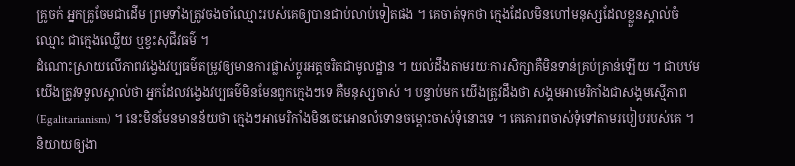គ្រូចក់ អ្នកគ្រូចែមជាដើម ព្រមទាំងត្រូវចងចាំឈ្មោះរបស់គេឲ្យបានជាប់លាប់ទៀតផង ។ គេចាត់ទុកថា ក្មេងដែលមិនហៅមនុស្សដែលខ្លួនស្គាល់ចំឈ្មោះ ជាក្មេងឈ្លើយ ឬខ្វះសុជីវធម៌ ។
ដំណោះស្រាយលើភាពវង្វេងវប្បធម៌តម្រូវឲ្យមានការផ្លាស់ប្តូរអត្តចរិតជាមូលដ្ឋាន ។ យល់ដឹងតាមរយៈការសិក្សាគឺមិនទាន់គ្រប់គ្រាន់ឡើយ ។ ជាបឋម យើងត្រូវទទួលស្គាល់ថា អ្នកដែលវង្វេងវប្បធម៌មិនមែនពួកក្មេងៗទេ គឺមនុស្សចាស់ ។ បន្ទាប់មក យើងត្រូវដឹងថា សង្គមអាមេរិកាំងជាសង្គមស្មើភាព (Egalitarianism) ។ នេះមិនមែនមានន័យថា ក្មេងៗអាមេរិកាំងមិនចេះអោនលំទោនចម្ពោះចាស់ទុំនោះទេ ។ គេគោរពចាស់ទុំទៅតាមរបៀបរបស់គេ ។ និយាយឲ្យងា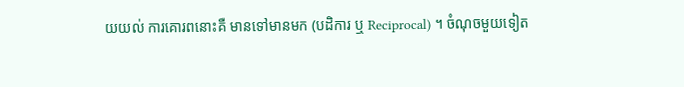យយល់ ការគោរពនោះគឺ មានទៅមានមក (បដិការ ឬ Reciprocal) ។ ចំណុចមួយទៀត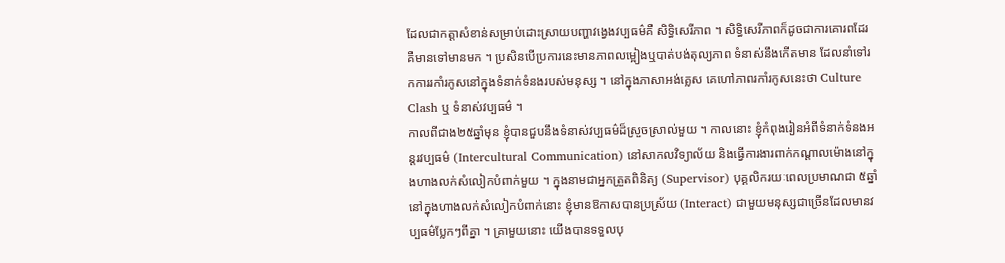ដែលជាកត្តាសំខាន់សម្រាប់ដោះស្រាយបញ្ហាវង្វេងវប្បធម៌គឺ សិទ្ធិសេរីភាព ។ សិទ្ធិសេរីភាពក៏ដូចជាការគោរពដែរ គឺមានទៅមានមក ។ ប្រសិនបើប្រការនេះមានភាពលម្អៀងឬបាត់បង់តុល្យភាព ទំនាស់នឹងកើតមាន ដែលនាំទៅរកការរកាំរកូសនៅក្នុងទំនាក់ទំនងរបស់មនុស្ស ។ នៅក្នុងភាសាអង់គ្លេស គេហៅភាពរកាំរកូសនេះថា Culture Clash ឬ ទំនាស់វប្បធម៌ ។
កាលពីជាង២៥ឆ្នាំមុន ខ្ញុំបានជួបនឹងទំនាស់វប្បធម៌ដ៏ស្រួចស្រាល់មួយ ។ កាលនោះ ខ្ញុំកំពុងរៀនអំពីទំនាក់ទំនងអន្តរវប្បធម៌ (Intercultural Communication) នៅសាកលវិទ្យាល័យ និងធ្វើការងារពាក់កណ្តាលម៉ោងនៅក្នុងហាងលក់សំលៀកបំពាក់មួយ ។ ក្នុងនាមជាអ្នកត្រួតពិនិត្យ (Supervisor) បុគ្គលិករយៈពេលប្រមាណជា ៥ឆ្នាំ នៅក្នុងហាងលក់សំលៀកបំពាក់នោះ ខ្ញុំមានឱកាសបានប្រស្រ័យ (Interact) ជាមួយមនុស្សជាច្រើនដែលមានវប្បធម៌ប្លែកៗពីគ្នា ។ គ្រាមួយនោះ យើងបានទទួលបុ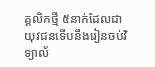គ្គលិកថ្មី ៥នាក់ដែលជាយុវជនទើបនឹងរៀនចប់វិទ្យាល័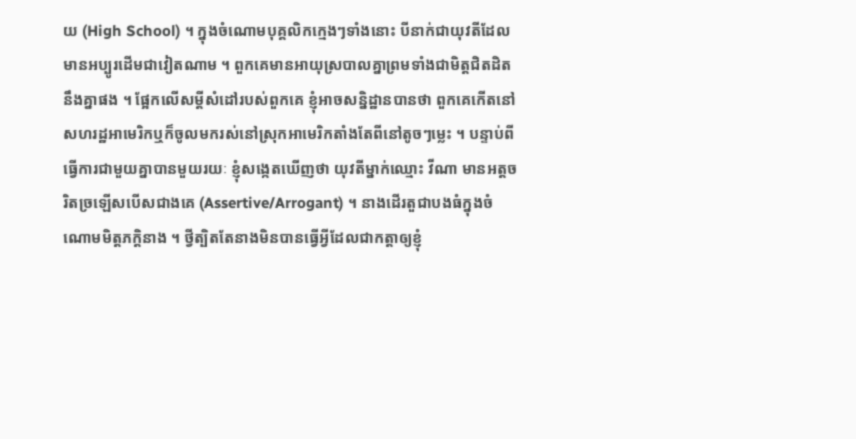យ (High School) ។ ក្នុងចំណោមបុគ្គលិកក្មេងៗទាំងនោះ បីនាក់ជាយុវតីដែលមានអប្បូរដើមជាវៀតណាម ។ ពួកគេមានអាយុស្របាលគ្នាព្រមទាំងជាមិត្តជិតដិតនឹងគ្នាផង ។ ផ្អែកលើសម្តីសំដៅរបស់ពួកគេ ខ្ញុំអាចសន្និដ្ឋានបានថា ពួកគេកើតនៅសហរដ្ឋអាមេរិកឬក៏ចូលមករស់នៅស្រុកអាមេរិកតាំងតែពីនៅតូចៗម្លេះ ។ បន្ទាប់ពីធ្វើការជាមួយគ្នាបានមួយរយៈ ខ្ញុំសង្កេតឃើញថា យុវតីម្នាក់ឈ្មោះ វីណា មានអត្តចរិតច្រឡើសបើសជាងគេ (Assertive/Arrogant) ។ នាងដើរតួជាបងធំក្នុងចំណោមមិត្តភក្តិនាង ។ ថ្វីត្បិតតែនាងមិនបានធ្វើអ្វីដែលជាកត្តាឲ្យខ្ញុំ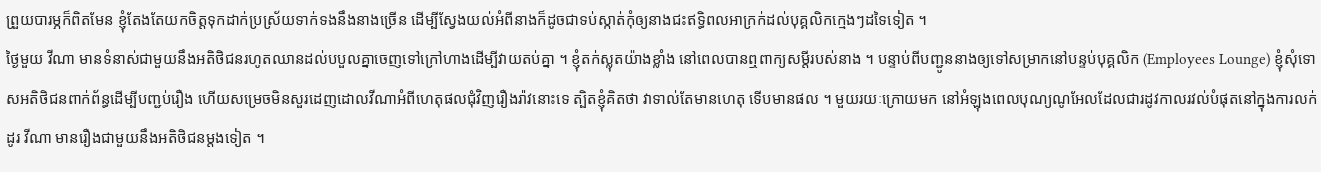ព្រួយបារម្ភក៏ពិតមែន ខ្ញុំតែងតែយកចិត្តទុកដាក់ប្រស្រ័យទាក់ទងនឹងនាងច្រើន ដើម្បីស្វែងយល់អំពីនាងក៏ដូចជាទប់ស្កាត់កុំឲ្យនាងជះឥទ្ធិពលអាក្រក់ដល់បុគ្គលិកក្មេងៗដទៃទៀត ។
ថ្ងៃមួយ វីណា មានទំនាស់ជាមួយនឹងអតិថិជនរហូតឈានដល់បបួលគ្នាចេញទៅក្រៅហាងដើម្បីវាយតប់គ្នា ។ ខ្ញុំតក់ស្លុតយ៉ាងខ្លាំង នៅពេលបានឮពាក្យសម្តីរបស់នាង ។ បន្ទាប់ពីបញ្ជូននាងឲ្យទៅសម្រាកនៅបន្ទប់បុគ្គលិក (Employees Lounge) ខ្ញុំសុំទោសអតិថិជនពាក់ព័ន្ធដើម្បីបញ្ជប់រឿង ហើយសម្រេចមិនសួរដេញដោលវីណាអំពីហេតុផលជុំវិញរឿងរ៉ាវនោះទេ ត្បិតខ្ញុំគិតថា វាទាល់តែមានហេតុ ទើបមានផល ។ មួយរយៈក្រោយមក នៅអំឡុងពេលបុណ្យណូអែលដែលជារដូវកាលរវល់បំផុតនៅក្នុងការលក់ដូរ វីណា មានរឿងជាមួយនឹងអតិថិជនម្តងទៀត ។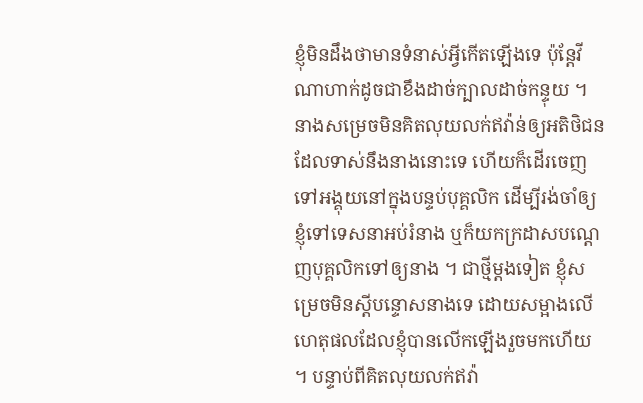ខ្ញុំមិនដឹងថាមានទំនាស់អ្វីកើតឡើងទេ ប៉ុន្តែវីណាហាក់ដូចជាខឹងដាច់ក្បាលដាច់កន្ទុយ ។ នាងសម្រេចមិនគិតលុយលក់ឥវ៉ាន់ឲ្យអតិថិជនដែលទាស់នឹងនាងនោះទេ ហើយក៏ដើរចេញទៅអង្គុយនៅក្នុងបន្ទប់បុគ្គលិក ដើម្បីរង់ចាំឲ្យខ្ញុំទៅទេសនាអប់រំនាង ឬក៏យកក្រដាសបណ្តេញបុគ្គលិកទៅឲ្យនាង ។ ជាថ្មីម្តងទៀត ខ្ញុំសម្រេចមិនស្តីបន្ទោសនាងទេ ដោយសម្អាងលើហេតុផលដែលខ្ញុំបានលើកឡើងរួចមកហើយ ។ បន្ទាប់ពីគិតលុយលក់ឥវ៉ា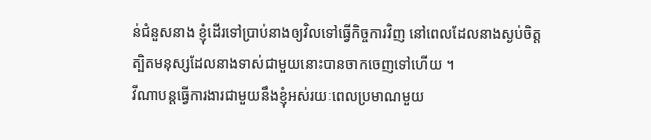ន់ជំនួសនាង ខ្ញុំដើរទៅប្រាប់នាងឲ្យវិលទៅធ្វើកិច្ចការវិញ នៅពេលដែលនាងស្ងប់ចិត្ត ត្បិតមនុស្សដែលនាងទាស់ជាមួយនោះបានចាកចេញទៅហើយ ។
វីណាបន្តធ្វើការងារជាមួយនឹងខ្ញុំអស់រយៈពេលប្រមាណមួយ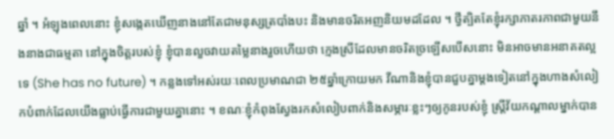ឆ្នាំ ។ អំឡុងពេលនោះ ខ្ញុំសង្កេតឃើញនាងនៅតែជាមនុស្សត្របាំងបះ និងមានចរិតអញនិយមដដែល ។ ថ្វីត្បិតតែខ្ញុំរក្សាភាតរភាពជាមួយនឹងនាងជាធម្មតា នៅក្នុងចិត្តរបស់ខ្ញុំ ខ្ញុំបានលួចវាយតម្លៃនាងរួចហើយថា ក្មេងស្រីដែលមានចរិតច្រឡើសបើសនោះ មិនអាចមានអនាគតល្អទេ (She has no future) ។ កន្លងទៅអស់រយៈពេលប្រមាណជា ២៥ឆ្នាំក្រោយមក វីណានិងខ្ញុំបានជួបគ្នាម្តងទៀតនៅក្នុងហាងសំលៀកបំពាក់ដែលយើងធ្លាប់ធ្វើការជាមួយគ្នានោះ ។ ខណៈខ្ញុំកំពុងស្វែងរកសំលៀបពាក់និងសម្ភារៈខ្លះៗឲ្យកូនរបស់ខ្ញុំ ស្ត្រីវ័យកណ្តាលម្នាក់បាន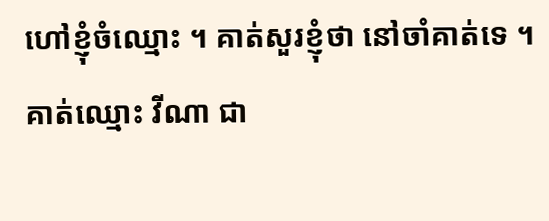ហៅខ្ញុំចំឈ្មោះ ។ គាត់សួរខ្ញុំថា នៅចាំគាត់ទេ ។ គាត់ឈ្មោះ វីណា ជា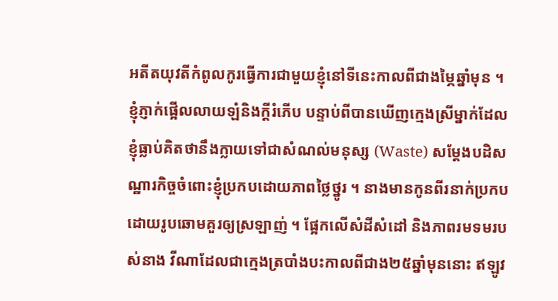អតីតយុវតីកំពូលកូរធ្វើការជាមួយខ្ញុំនៅទីនេះកាលពីជាងម្ភៃឆ្នាំមុន ។ ខ្ញុំភ្ញាក់ផ្អើលលាយឡំនិងក្តីរំភើប បន្ទាប់ពីបានឃើញក្មេងស្រីម្នាក់ដែលខ្ញុំធ្លាប់គិតថានឹងក្លាយទៅជាសំណល់មនុស្ស (Waste) សម្តែងបដិសណ្ឋារកិច្ចចំពោះខ្ញុំប្រកបដោយភាពថ្លៃថ្នូរ ។ នាងមានកូនពីរនាក់ប្រកបដោយរូបឆោមគួរឲ្យស្រឡាញ់ ។ ផ្អែកលើសំដីសំដៅ និងភាពរមទមរបស់នាង វីណាដែលជាក្មេងត្របាំងបះកាលពីជាង២៥ឆ្នាំមុននោះ ឥឡូវ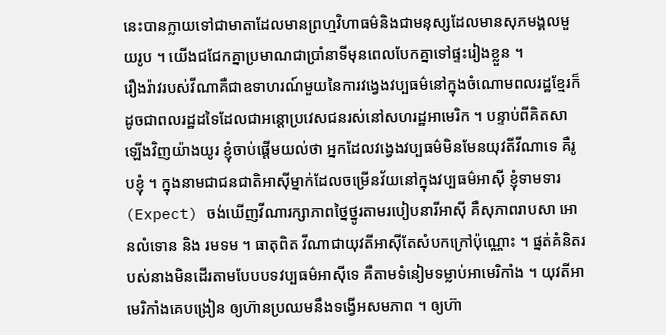នេះបានក្លាយទៅជាមាតាដែលមានព្រហ្មវិហាធម៌និងជាមនុស្សដែលមានសុភមង្គលមួយរូប ។ យើងជជែកគ្នាប្រមាណជាប្រាំនាទីមុនពេលបែកគ្នាទៅផ្ទះរៀងខ្លួន ។
រឿងរ៉ាវរបស់វីណាគឺជាឧទាហរណ៍មួយនៃការវង្វេងវប្បធម៌នៅក្នុងចំណោមពលរដ្ឋខ្មែរក៏ដូចជាពលរដ្ឋដទៃដែលជាអន្តោប្រវេសជនរស់នៅសហរដ្ឋអាមេរិក ។ បន្ទាប់ពីគិតសាឡើងវិញយ៉ាងយូរ ខ្ញុំចាប់ផ្តើមយល់ថា អ្នកដែលវង្វេងវប្បធម៌មិនមែនយុវតីវីណាទេ គឺរូបខ្ញុំ ។ ក្នុងនាមជាជនជាតិអាសុីម្នាក់ដែលចម្រើនវ័យនៅក្នុងវប្បធម៌អាសុី ខ្ញុំទាមទារ (Expect) ចង់ឃើញវីណារក្សាភាពថ្នៃថ្នូរតាមរបៀបនារីអាសុី គឺសុភាពរាបសា អោនលំទោន និង រមទម ។ ធាតុពិត វីណាជាយុវតីអាសុីតែសំបកក្រៅប៉ុណ្ណោះ ។ ផ្នត់គំនិតរបស់នាងមិនដើរតាមបែបបទវប្បធម៌អាសុីទេ គឺតាមទំនៀមទម្លាប់អាមេរិកាំង ។ យុវតីអាមេរិកាំងគេបង្រៀន ឲ្យហ៊ានប្រឈមនឹងទង្វើអសមភាព ។ ឲ្យហ៊ា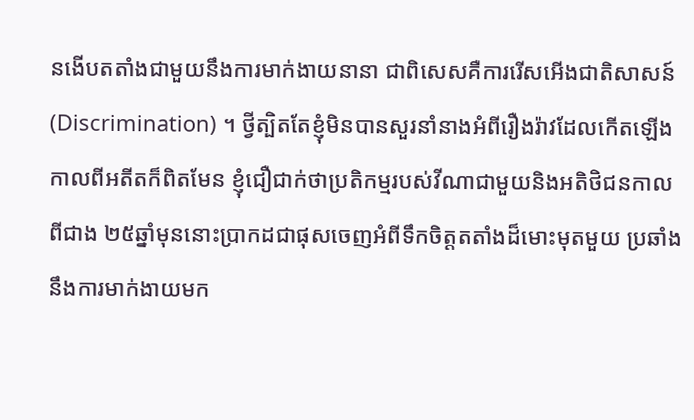នងើបតតាំងជាមួយនឹងការមាក់ងាយនានា ជាពិសេសគឺការរើសអើងជាតិសាសន៍ (Discrimination) ។ ថ្វីត្បិតតែខ្ញុំមិនបានសួរនាំនាងអំពីរឿងរ៉ាវដែលកើតឡើងកាលពីអតីតក៏ពិតមែន ខ្ញុំជឿជាក់ថាប្រតិកម្មរបស់វីណាជាមួយនិងអតិថិជនកាលពីជាង ២៥ឆ្នាំមុននោះប្រាកដជាផុសចេញអំពីទឹកចិត្តតតាំងដ៏មោះមុតមួយ ប្រឆាំងនឹងការមាក់ងាយមក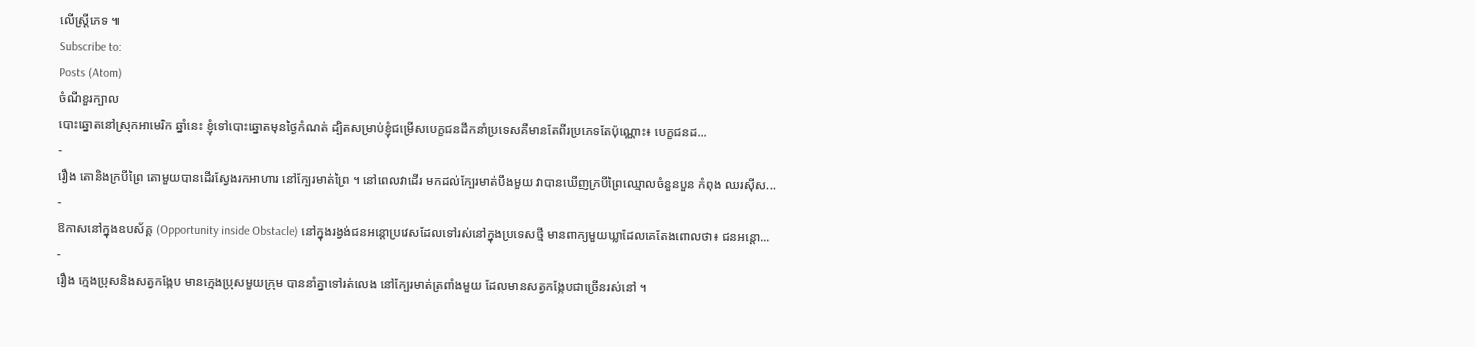លើស្ត្រីភេទ ៕
Subscribe to:
Posts (Atom)
ចំណីខួរក្បាល
បោះឆ្នោតនៅស្រុកអាមេរិក ឆ្នាំនេះ ខ្ញុំទៅបោះឆ្នោតមុនថ្ងៃកំណត់ ដ្បិតសម្រាប់ខ្ញុំជម្រើសបេក្ខជនដឹកនាំប្រទេសគឺមានតែពីរប្រភេទតែប៉ុណ្ណោះ៖ បេក្ខជនដ...
-
រឿង តោនិងក្របីព្រៃ តោមួយបានដើរស្វែងរកអាហារ នៅក្បែរមាត់ព្រៃ ។ នៅពេលវាដើរ មកដល់ក្បែរមាត់បឹងមួយ វាបានឃើញក្របីព្រៃឈ្មោលចំនួនបួន កំពុង ឈរស៊ីស...
-
ឱកាសនៅក្នុងឧបស័គ្គ (Opportunity inside Obstacle) នៅក្នុងរង្វង់ជនអន្តោប្រវេសដែលទៅរស់នៅក្នុងប្រទេសថ្មី មានពាក្យមួយឃ្លាដែលគេតែងពោលថា៖ ជនអន្តោ...
-
រឿង ក្មេងប្រុសនិងសត្វកង្កែប មានក្មេងប្រុសមួយក្រុម បាននាំគ្នាទៅរត់លេង នៅក្បែរមាត់ត្រពាំងមួយ ដែលមានសត្វកង្កែបជាច្រើនរស់នៅ ។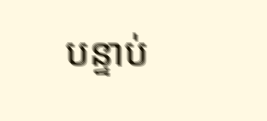បន្ទាប់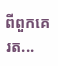ពីពួកគេរត...